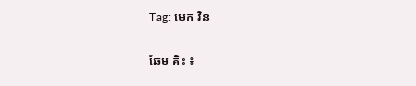Tag: មេក វិន

ឆែម គិះ ៖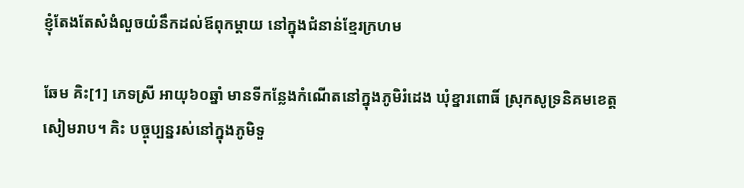ខ្ញុំតែងតែសំងំលួចយំនឹកដល់ឪពុកម្ដាយ នៅក្នុងជំនាន់ខ្មែរក្រហម

ឆែម គិះ[1] ភេទស្រី អាយុ៦០ឆ្នាំ មានទីកន្លែងកំណើតនៅក្នុងភូមិរំដេង ឃុំខ្នារពោធិ៍ ស្រុកសូទ្រនិគមខេត្តសៀមរាប។ គិះ បច្ចុប្បន្នរស់នៅក្នុងភូមិទួ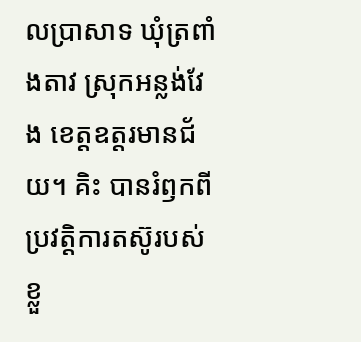លប្រាសាទ ឃុំត្រពាំងតាវ ស្រុកអន្លង់វែង ខេត្តឧត្តរមានជ័យ។ គិះ បានរំឭកពីប្រវត្តិការតស៊ូរបស់ខ្លួ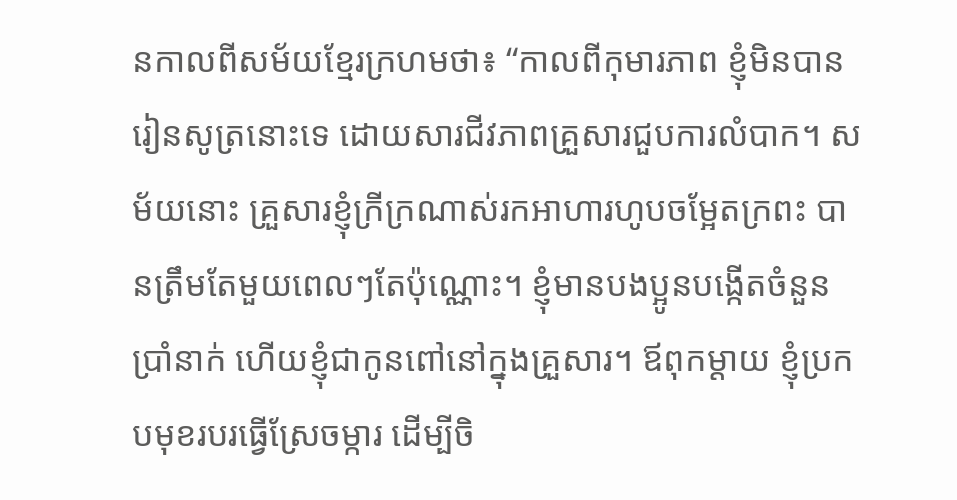នកាលពីសម័យខ្មែរក្រហមថា៖ “កាលពីកុមារភាព ខ្ញុំមិនបានរៀនសូត្រនោះទេ ដោយសារជីវភាពគ្រួសារជួបការលំបាក។ សម័យនោះ គ្រួសារខ្ញុំក្រីក្រណាស់រកអាហារហូបចម្អែតក្រពះ បានត្រឹមតែមួយពេលៗតែប៉ុណ្ណោះ។ ខ្ញុំមានបងប្អូនបង្កើតចំនួនប្រាំនាក់ ហើយខ្ញុំជាកូនពៅនៅក្នុងគ្រួសារ។ ឪពុកម្ដាយ ខ្ញុំប្រកបមុខរបរធ្វើស្រែចម្ការ ដើម្បីចិ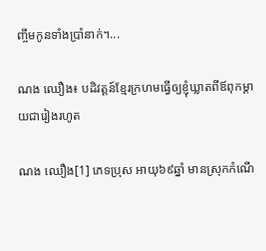ញ្ចឹមកូនទាំងប្រាំនាក់។...

ណង ឈឿង៖ បដិវត្តន៍ខ្មែរក្រហមធ្វើឲ្យខ្ញុំឃ្លាតពីឪពុកម្តាយជារៀងរហូត

ណង ឈឿង[1] ភេទប្រុស អាយុ៦៩ឆ្នាំ មានស្រុកកំណើ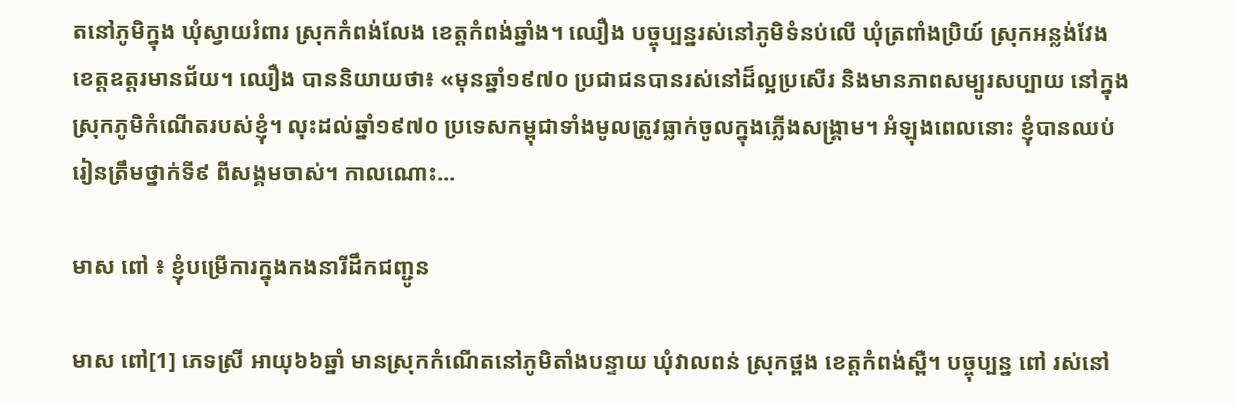តនៅភូមិក្នុង ឃុំស្វាយរំពារ ស្រុកកំពង់លែង ខេត្តកំពង់ឆ្នាំង។ ឈឿង បច្ចុប្បន្នរស់នៅភូមិទំនប់លើ ឃុំត្រពាំងប្រិយ៍ ស្រុកអន្លង់វែង ខេត្តឧត្តរមានជ័យ។ ឈឿង បាននិយាយថា៖ «មុនឆ្នាំ១៩៧០ ប្រជាជនបានរស់នៅដ៏ល្អប្រសើរ និងមានភាពសម្បូរសប្បាយ នៅក្នុងស្រុកភូមិកំណើតរបស់ខ្ញុំ។ លុះដល់ឆ្នាំ១៩៧០ ប្រទេសកម្ពុជាទាំងមូលត្រូវធ្លាក់ចូលក្នុងភ្លើងសង្គ្រាម។ អំឡុងពេលនោះ ខ្ញុំបានឈប់រៀនត្រឹមថ្នាក់ទី៩ ពីសង្គមចាស់។ កាលណោះ...

មាស ពៅ ៖ ខ្ញុំបម្រើការក្នុងកងនារីដឹកជញ្ជូន

មាស ពៅ[1] ភេទស្រី អាយុ៦៦ឆ្នាំ មានស្រុកកំណើតនៅភូមិតាំងបន្ទាយ ឃុំវាលពន់ ស្រុកថ្ពង ខេត្តកំពង់ស្ពឺ។ បច្ចុប្បន្ន ពៅ រស់នៅ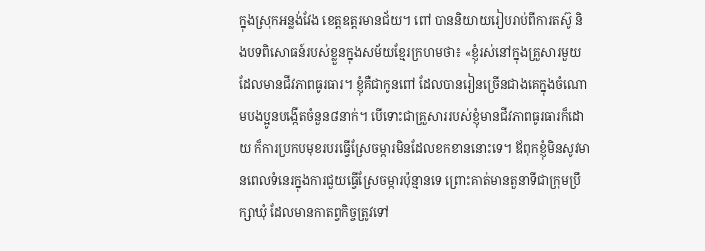ក្នុងស្រុកអន្លង់វែង ខេត្តឧត្តរមានជ័យ។ ពៅ បាននិយាយរៀបរាប់ពីការតស៊ូ និងបទពិសោធន៍របស់ខ្លួនក្នុងសម័យខ្មែរក្រហមថា៖ «ខ្ញុំរស់នៅក្នុងគ្រួសារមួយដែលមានជីវភាពធូរធារ។ ខ្ញុំគឺជាកូនពៅ ដែលបានរៀនច្រើនជាងគេក្នុងចំណោមបងប្អូនបង្កើតចំនួន៨នាក់។ បើទោះជាគ្រួសាររបស់ខ្ញុំមានជីវភាពធូរធារក៏ដោយ ក៏ការប្រកបមុខរបរធ្វើស្រែចម្ការមិនដែលខកខាននោះទេ។ ឪពុកខ្ញុំមិនសូវមានពេលទំនេរក្នុងការជួយធ្វើស្រែចម្ការប៉ុន្មានទេ ព្រោះគាត់មានតួនាទីជាក្រុមប្រឹក្សាឃុំ ដែលមានកាតព្វកិច្ចត្រូវទៅ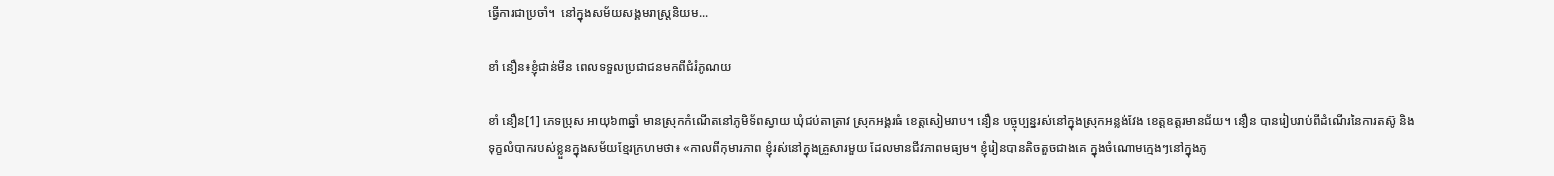ធ្វើការជាប្រចាំ។  នៅក្នុងសម័យសង្គមរាស្រ្តនិយម...

ខាំ នឿន៖ខ្ញុំជាន់មីន ពេលទទួលប្រជាជនមកពីជំរំភូណយ

ខាំ នឿន[1] ភេទប្រុស អាយុ៦៣ឆ្នាំ មានស្រុកកំណើតនៅភូមិទ័ពស្វាយ ឃុំជប់តាត្រាវ ស្រុកអង្គរធំ ខេត្តសៀមរាប។ នឿន បច្ចុប្បន្នរស់នៅក្នុងស្រុកអន្លង់វែង ខេត្តឧត្តរមានជ័យ។ នឿន បានរៀបរាប់ពីដំណើរនៃការតស៊ូ និងទុក្ខលំបាករបស់ខ្លួនក្នុងសម័យខ្មែរក្រហមថា៖ «កាលពីកុមារភាព ខ្ញុំរស់នៅក្នុងគ្រួសារមួយ ដែលមានជីវភាពមធ្យម។ ខ្ញុំរៀនបានតិចតួចជាងគេ ក្នុងចំណោមក្មេងៗនៅក្នុងភូ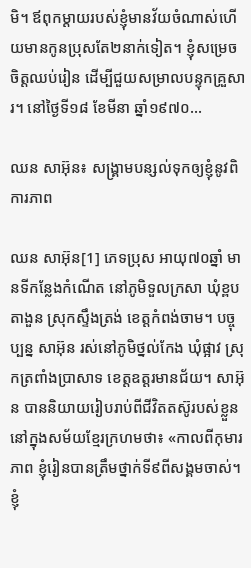មិ។ ឪពុកម្ដាយរបស់ខ្ញុំមានវ័យចំណាស់ហើយមានកូនប្រុសតែ២នាក់ទៀត។ ខ្ញុំសម្រេចចិត្តឈប់រៀន ដើម្បីជួយសម្រាលបន្ទុកគ្រួសារ។ នៅថ្ងៃទី១៨ ខែមីនា ឆ្នាំ១៩៧០...

ឈន សាអ៊ុន៖ សង្រ្គាមបន្សល់ទុកឲ្យខ្ញុំនូវពិការភាព

ឈន សាអ៊ុន[1] ភេទប្រុស អាយុ៧០ឆ្នាំ មានទីកន្លែងកំណើត នៅភូមិទួលក្រសា ឃុំខ្ពបតាងួន ស្រុកស្ទឹងត្រង់ ខេត្តកំពង់ចាម។ បច្ចុប្បន្ន សាអ៊ុន រស់នៅភូមិថ្នល់កែង ឃុំផ្អាវ ស្រុកត្រពាំងប្រាសាទ ខេត្តឧត្តរមានជ័យ។ សាអ៊ុន បាននិយាយរៀបរាប់ពីជីវិតតស៊ូរបស់ខ្លួននៅក្នុងសម័យខ្មែរក្រហមថា៖ «កាលពីកុមារភាព ខ្ញុំរៀនបានត្រឹមថ្នាក់ទី៩ពីសង្គមចាស់។ ខ្ញុំ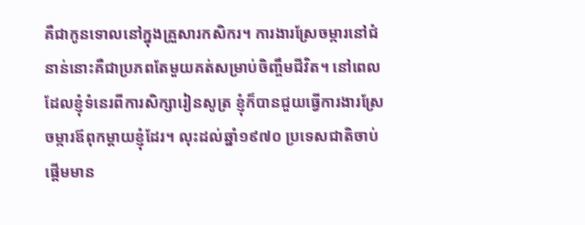គឺជាកូនទោលនៅក្នុងគ្រួសារកសិករ។ ការងារស្រែចម្ការនៅជំនាន់នោះគឺជាប្រភពតែមួយគត់សម្រាប់ចិញ្ចឹមជីវិត។ នៅពេលដែលខ្ញុំទំនេរពីការសិក្សារៀនសូត្រ ខ្ញុំក៏បានជួយធ្វើការងារស្រែចម្ការឪពុកម្ដាយខ្ញុំដែរ។ លុះដល់ឆ្នាំ១៩៧០ ប្រទេសជាតិចាប់ផ្ដើមមាន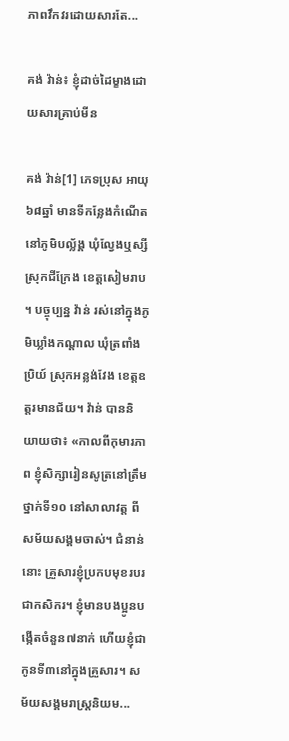ភាពវឹកវរដោយសារតែ...

គង់ វ៉ាន់៖ ខ្ញុំដាច់ដៃម្ខាងដោយសារគ្រាប់មីន

គង់ វ៉ាន់[1] ភេទប្រុស អាយុ៦៨ឆ្នាំ មានទីកន្លែងកំណើតនៅភូមិបល័្លង្គ ឃុំល្វែងឬស្សី ស្រុកជីក្រែង ខេត្តសៀមរាប។ បច្ចុប្បន្ន វ៉ាន់ រស់នៅក្នុងភូមិឃ្លាំងកណ្ដាល ឃុំត្រពាំងប្រិយ៍ ស្រុកអន្លង់វែង ខេត្តឧត្តរមានជ័យ។ វ៉ាន់ បាននិយាយថា៖ «កាលពីកុមារភាព ខ្ញុំសិក្សារៀនសូត្រនៅត្រឹមថ្នាក់ទី១០ នៅសាលាវត្ត ពីសម័យសង្គមចាស់។ ជំនាន់នោះ គ្រួសារខ្ញុំប្រកបមុខរបរជាកសិករ។ ខ្ញុំមានបងប្អូនបង្កើតចំនួន៧នាក់ ហើយខ្ញុំជាកូនទី៣នៅក្នុងគ្រួសារ។ សម័យសង្គមរាស្រ្តនិយម...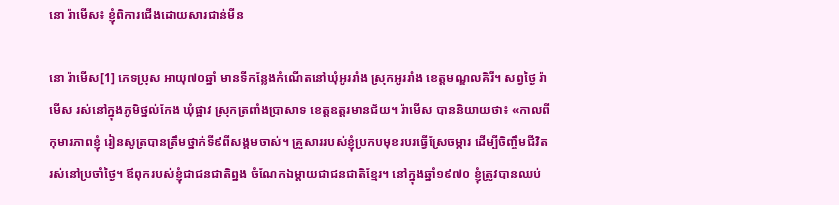នោ រ៉ាមើស៖ ខ្ញុំពិការជើងដោយសារជាន់មីន

នោ រ៉ាមើស[1] ភេទប្រុស អាយុ៧០ឆ្នាំ មានទីកន្លែងកំណើតនៅឃុំអូររាំង ស្រុកអូររាំង ខេត្តមណ្ឌលគិរី។ សព្វថ្ងៃ រ៉ាមើស រស់នៅក្នុងភូមិថ្នល់កែង ឃុំផ្អាវ ស្រុកត្រពាំងប្រាសាទ ខេត្តឧត្តរមានជ័យ។ រ៉ាមើស បាននិយាយថា៖ «កាលពីកុមារភាពខ្ញុំ រៀនសូត្របានត្រឹមថ្នាក់ទី៩ពីសង្គមចាស់។ គ្រួសាររបស់ខ្ញុំប្រកបមុខរបរធ្វើស្រែចម្ការ ដើម្បីចិញ្ចឹមជីវិតរស់នៅប្រចាំថ្ងៃ។ ឪពុករបស់ខ្ញុំជាជនជាតិព្នង ចំណែកឯម្ដាយជាជនជាតិខ្មែរ។ នៅក្នុងឆ្នាំ១៩៧០ ខ្ញុំត្រូវបានឈប់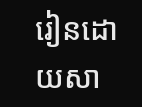រៀនដោយសា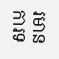រមានការទ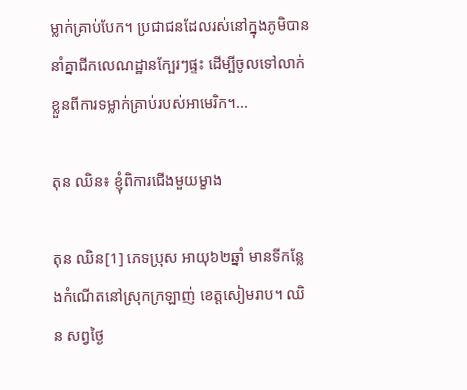ម្លាក់គ្រាប់បែក។ ប្រជាជនដែលរស់នៅក្នុងភូមិបាននាំគ្នាជីកលេណដ្ឋានក្បែរៗផ្ទះ ដើម្បីចូលទៅលាក់ខ្លួនពីការទម្លាក់គ្រាប់របស់អាមេរិក។...

តុន ឈិន៖ ខ្ញុំពិការជើងមួយម្ខាង

តុន ឈិន[1] ភេទប្រុស អាយុ៦២ឆ្នាំ មានទីកន្លែងកំណើតនៅស្រុកក្រឡាញ់ ខេត្តសៀមរាប។ ឈិន សព្វថ្ងៃ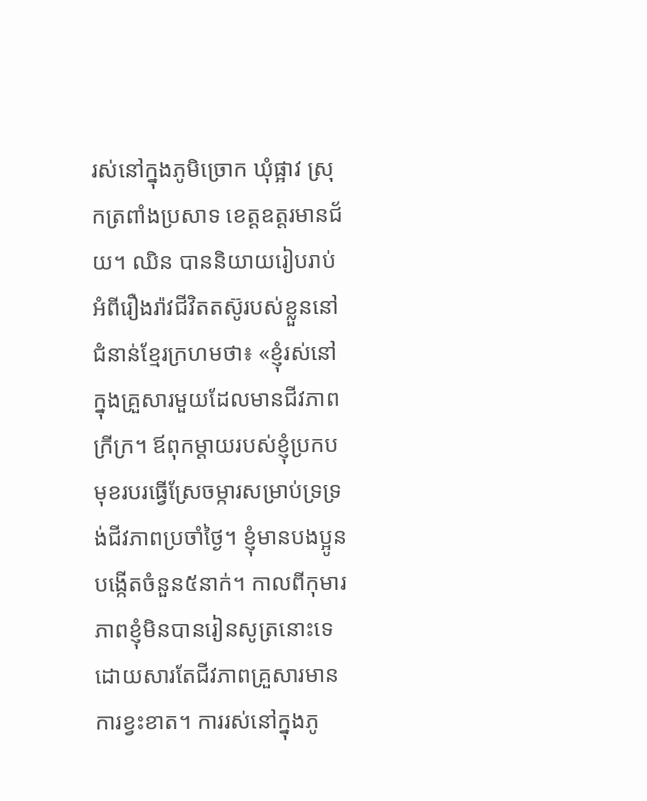រស់នៅក្នុងភូមិច្រោក ឃុំផ្អាវ ស្រុកត្រពាំងប្រសាទ ខេត្តឧត្តរមានជ័យ។ ឈិន បាននិយាយរៀបរាប់អំពីរឿងរ៉ាវជីវិតតស៊ូរបស់ខ្លួននៅជំនាន់ខ្មែរក្រហមថា៖ «ខ្ញុំរស់នៅក្នុងគ្រួសារមួយដែលមានជីវភាពក្រីក្រ។ ឪពុកម្ដាយរបស់ខ្ញុំប្រកបមុខរបរធ្វើស្រែចម្ការសម្រាប់ទ្រទ្រង់ជីវភាពប្រចាំថ្ងៃ។ ខ្ញុំមានបងប្អូនបង្កើតចំនួន៥នាក់។ កាលពីកុមារភាពខ្ញុំមិនបានរៀនសូត្រនោះទេ ដោយសារតែជីវភាពគ្រួសារមានការខ្វះខាត។ ការរស់នៅក្នុងភូ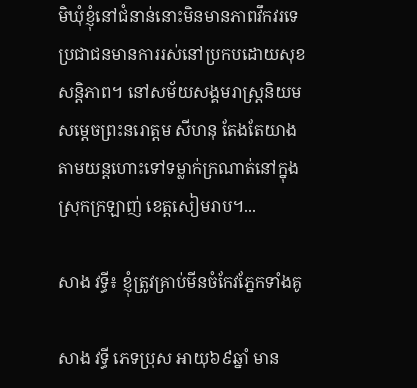មិឃុំខ្ញុំនៅជំនាន់នោះមិនមានភាពវឹកវរទេ ប្រជាជនមានការរស់នៅប្រកបដោយសុខសន្តិភាព។ នៅសម័យសង្គមរាស្រ្តនិយម សម្ដេចព្រះនរោត្តម សីហនុ តែងតែយាងតាមយន្តហោះទៅទម្លាក់ក្រណាត់នៅក្នុងស្រុកក្រឡាញ់ ខេត្តសៀមរាប។...

សាង វទ្ធី៖ ខ្ញុំត្រូវគ្រាប់មីនចំកែវភ្នែកទាំងគូ

សាង វទ្ធី ភេទប្រុស អាយុ៦៩ឆ្នាំ មាន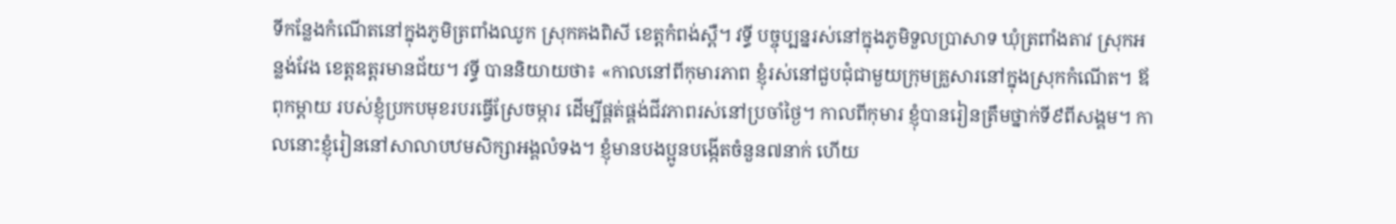ទីកន្លែងកំណើតនៅក្នុងភូមិត្រពាំងឈូក ស្រុកគងពិសី ខេត្តកំពង់ស្ពឺ។ វទ្ធី បច្ចុប្បន្នរស់នៅក្នុងភូមិទួលប្រាសាទ ឃុំត្រពាំងតាវ ស្រុកអន្លង់វែង ខេត្តឧត្តរមានជ័យ។ វទ្ធី បាននិយាយថា៖ «កាលនៅពីកុមារភាព ខ្ញុំរស់នៅជួបជុំជាមួយក្រុមគ្រួសារនៅក្នុងស្រុកកំណើត។ ឪពុកម្ដាយ របស់ខ្ញុំប្រកបមុខរបរធ្វើស្រែចម្ការ ដើម្បីផ្គត់ផ្គង់ជីវភាពរស់នៅប្រចាំថ្ងៃ។ កាលពីកុមារ ខ្ញុំបានរៀនត្រឹមថ្នាក់ទី៩ពីសង្គម។ កាលនោះខ្ញុំរៀននៅសាលាបឋមសិក្សាអង្គលំទង។ ខ្ញុំមានបងប្អូនបង្កើតចំនួន៧នាក់ ហើយ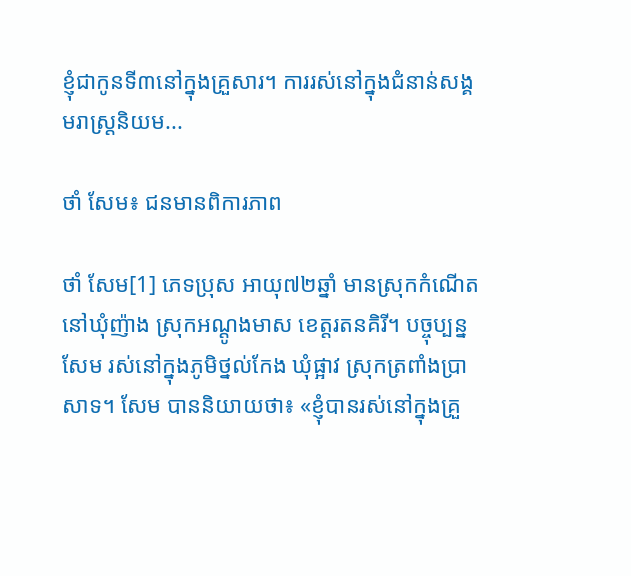ខ្ញុំជាកូនទី៣នៅក្នុងគ្រួសារ។ ការរស់នៅក្នុងជំនាន់សង្គមរាស្រ្តនិយម...

ថាំ សែម៖ ជនមានពិការភាព

ថាំ សែម[1] ភេទប្រុស អាយុ៧២ឆ្នាំ មានស្រុកកំណើត នៅឃុំញ៉ាង ស្រុកអណ្ដូងមាស ខេត្តរតនគិរី។ បច្ចុប្បន្ន សែម រស់នៅក្នុងភូមិថ្នល់កែង ឃុំផ្អាវ ស្រុកត្រពាំងប្រាសាទ។ សែម បាននិយាយថា៖ «ខ្ញុំបានរស់នៅក្នុងគ្រួ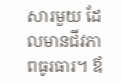សារមួយ ដែលមានជីវភាពធូរធារ។ ឪ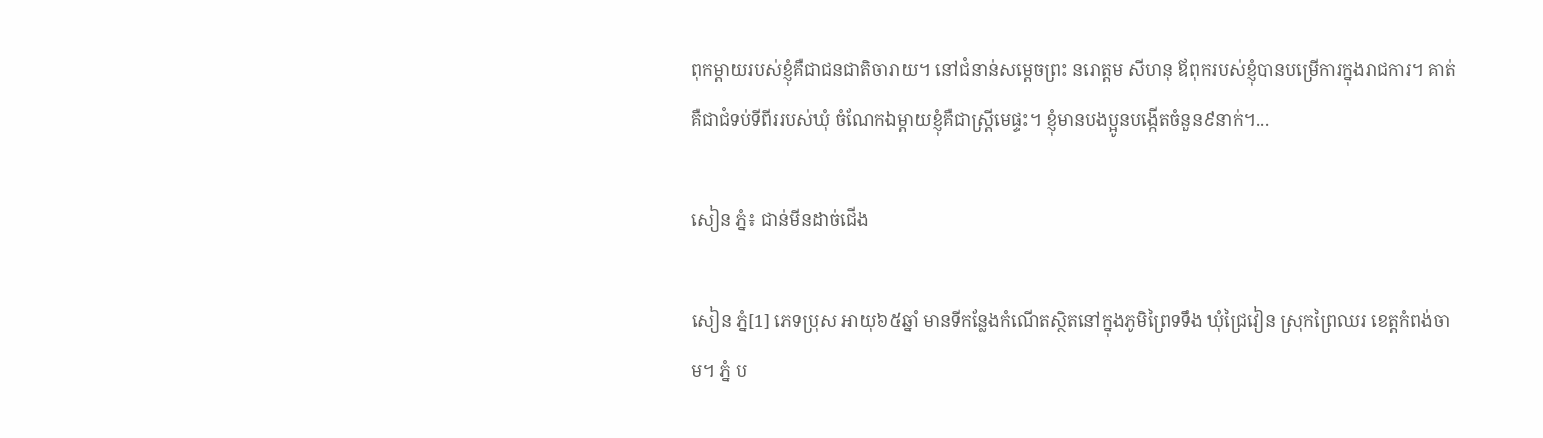ពុកម្ដាយរបស់ខ្ញុំគឺជាជនជាតិចារាយ។ នៅជំនាន់សម្ដេចព្រះ នរោត្តម សីហនុ ឪពុករបស់ខ្ញុំបានបម្រើការក្នុងរាជការ។ គាត់គឺជាជំទប់ទីពីររបស់ឃុំ ចំណែកឯម្ដាយខ្ញុំគឺជាស្រ្តីមេផ្ទះ។ ខ្ញុំមានបងប្អូនបង្កើតចំនួន៩នាក់។...

សៀន ភ្នំ៖ ជាន់មីនដាច់ជើង

សៀន ភ្នំ[1] ភេទប្រុស អាយុ៦៥ឆ្នាំ មានទីកន្លែងកំណើតស្ថិតនៅក្នុងភូមិព្រៃទទឹង ឃុំជ្រៃវៀន ស្រុកព្រៃឈរ ខេត្តកំពង់ចាម។ ភ្នំ ប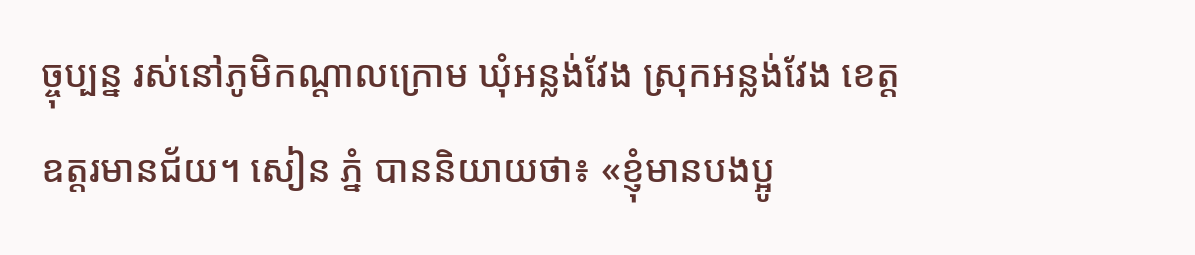ច្ចុប្បន្ន រស់នៅភូមិកណ្ដាលក្រោម ឃុំអន្លង់វែង ស្រុកអន្លង់វែង ខេត្តឧត្តរមានជ័យ។ សៀន ភ្នំ បាននិយាយថា៖ «ខ្ញុំមានបងប្អូ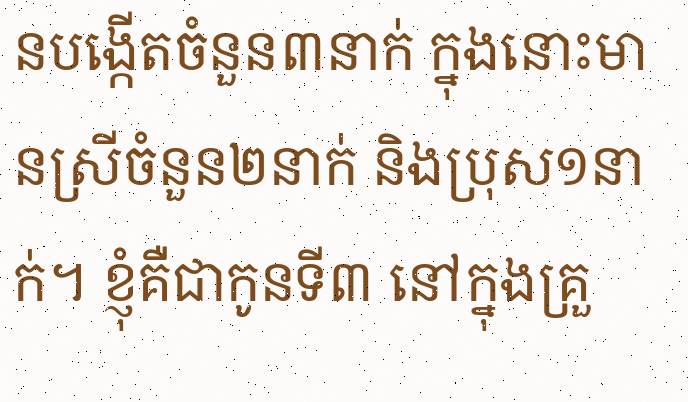នបង្កើតចំនួន៣នាក់ ក្នុងនោះមានស្រីចំនួន២នាក់ និងប្រុស១នាក់។ ខ្ញុំគឺជាកូនទី៣ នៅក្នុងគ្រួ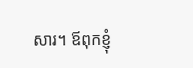សារ។ ឪពុកខ្ញុំ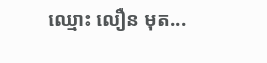ឈ្មោះ លឿន មុត...